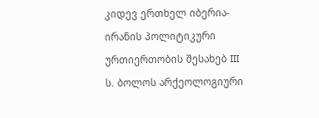კიდევ ერთხელ იბერია-ირანის პოლიტიკური ურთიერთობის შესახებ III ს. ბოლოს არქეოლოგიური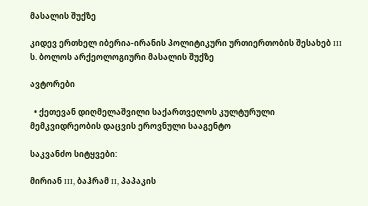მასალის შუქზე

კიდევ ერთხელ იბერია-ირანის პოლიტიკური ურთიერთობის შესახებ III ს. ბოლოს არქეოლოგიური მასალის შუქზე

ავტორები

  • ქეთევან დიღმელაშვილი საქართველოს კულტურული მემკვიდრეობის დაცვის ეროვნული სააგენტო

საკვანძო სიტყვები:

მირიან III, ბაჰრამ II, პაპაკის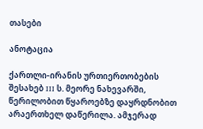თასები

ანოტაცია

ქართლი-ირანის ურთიერთობების შესახებ III ს. მეორე ნახევარში, წერილობით წყაროებზე დაყრდნობით არაერთხელ დაწერილა. ამჯერად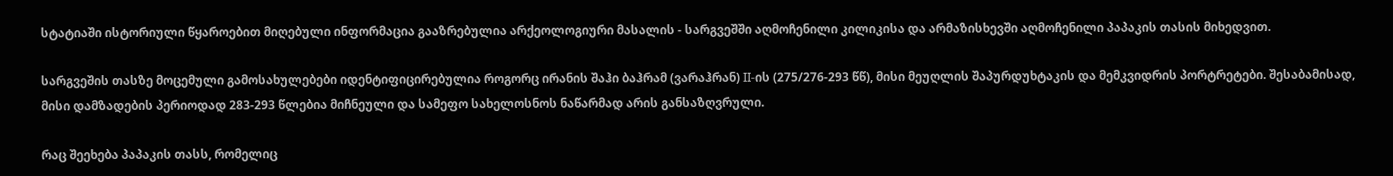სტატიაში ისტორიული წყაროებით მიღებული ინფორმაცია გააზრებულია არქეოლოგიური მასალის - სარგვეშში აღმოჩენილი კილიკისა და არმაზისხევში აღმოჩენილი პაპაკის თასის მიხედვით.

სარგვეშის თასზე მოცემული გამოსახულებები იდენტიფიცირებულია როგორც ირანის შაჰი ბაჰრამ (ვარაჰრან) II-ის (275/276-293 წწ), მისი მეუღლის შაპურდუხტაკის და მემკვიდრის პორტრეტები. შესაბამისად, მისი დამზადების პერიოდად 283-293 წლებია მიჩნეული და სამეფო სახელოსნოს ნაწარმად არის განსაზღვრული.

რაც შეეხება პაპაკის თასს, რომელიც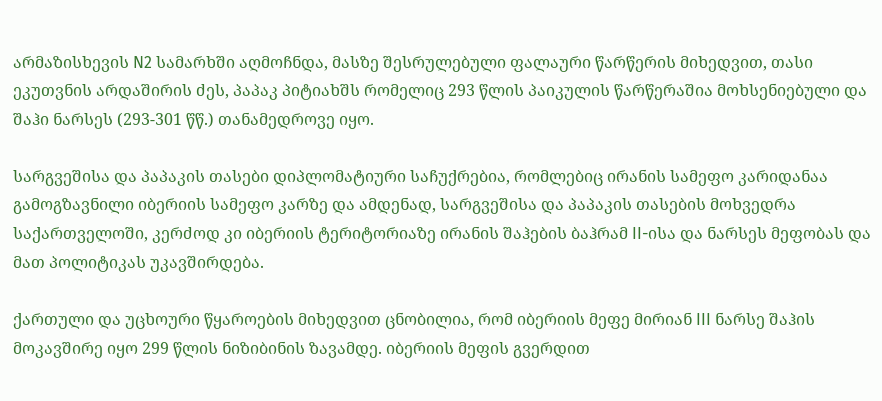არმაზისხევის N2 სამარხში აღმოჩნდა, მასზე შესრულებული ფალაური წარწერის მიხედვით, თასი ეკუთვნის არდაშირის ძეს, პაპაკ პიტიახშს რომელიც 293 წლის პაიკულის წარწერაშია მოხსენიებული და შაჰი ნარსეს (293-301 წწ.) თანამედროვე იყო.

სარგვეშისა და პაპაკის თასები დიპლომატიური საჩუქრებია, რომლებიც ირანის სამეფო კარიდანაა გამოგზავნილი იბერიის სამეფო კარზე და ამდენად, სარგვეშისა და პაპაკის თასების მოხვედრა საქართველოში, კერძოდ კი იბერიის ტერიტორიაზე ირანის შაჰების ბაჰრამ II-ისა და ნარსეს მეფობას და მათ პოლიტიკას უკავშირდება.

ქართული და უცხოური წყაროების მიხედვით ცნობილია, რომ იბერიის მეფე მირიან III ნარსე შაჰის მოკავშირე იყო 299 წლის ნიზიბინის ზავამდე. იბერიის მეფის გვერდით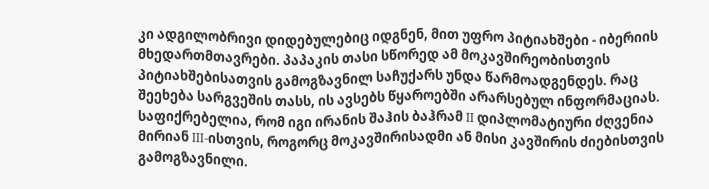კი ადგილობრივი დიდებულებიც იდგნენ, მით უფრო პიტიახშები - იბერიის მხედართმთავრები. პაპაკის თასი სწორედ ამ მოკავშირეობისთვის პიტიახშებისათვის გამოგზავნილ საჩუქარს უნდა წარმოადგენდეს. რაც შეეხება სარგვეშის თასს, ის ავსებს წყაროებში არარსებულ ინფორმაციას. საფიქრებელია, რომ იგი ირანის შაჰის ბაჰრამ II დიპლომატიური ძღვენია მირიან III-ისთვის, როგორც მოკავშირისადმი ან მისი კავშირის ძიებისთვის გამოგზავნილი.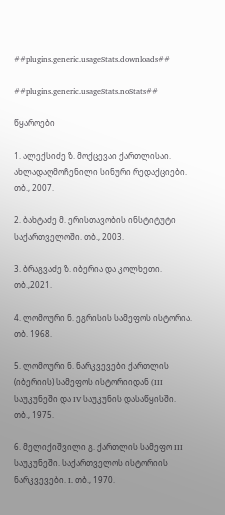##plugins.generic.usageStats.downloads##

##plugins.generic.usageStats.noStats##

წყაროები

1. ალექსიძე ზ. მოქცევაი ქართლისაი. ახლადაღმოჩენილი სინური რედაქციები. თბ., 2007.

2. ბახტაძე მ. ერისთავობის ინსტიტუტი საქართველოში. თბ., 2003.

3. ბრაგვაძე ზ. იბერია და კოლხეთი. თბ.,2021.

4. ლომოური ნ. ეგრისის სამეფოს ისტორია. თბ. 1968.

5. ლომოური ნ. ნარკვევები ქართლის (იბერიის) სამეფოს ისტორიიდან (III საუკუნეში და IV საუკუნის დასაწყისში. თბ., 1975.

6. მელიქიშვილი გ. ქართლის სამეფო III საუკუნეში. საქართველოს ისტორიის ნარკვევები. I. თბ., 1970.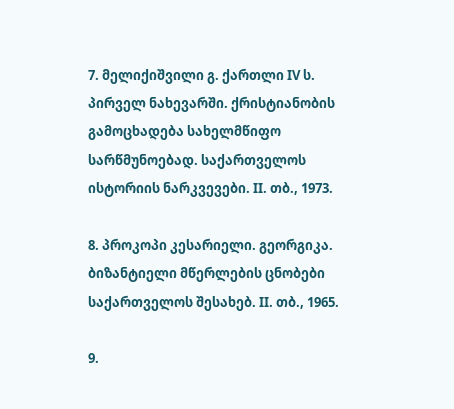7. მელიქიშვილი გ. ქართლი IV ს. პირველ ნახევარში. ქრისტიანობის გამოცხადება სახელმწიფო სარწმუნოებად. საქართველოს ისტორიის ნარკვევები. II. თბ., 1973.

8. პროკოპი კესარიელი. გეორგიკა. ბიზანტიელი მწერლების ცნობები საქართველოს შესახებ. II. თბ., 1965.

9.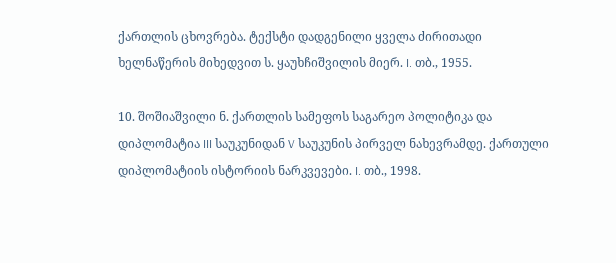ქართლის ცხოვრება. ტექსტი დადგენილი ყველა ძირითადი ხელნაწერის მიხედვით ს. ყაუხჩიშვილის მიერ. I. თბ., 1955.

10. შოშიაშვილი ნ. ქართლის სამეფოს საგარეო პოლიტიკა და დიპლომატია III საუკუნიდან V საუკუნის პირველ ნახევრამდე. ქართული დიპლომატიის ისტორიის ნარკვევები. I. თბ., 1998.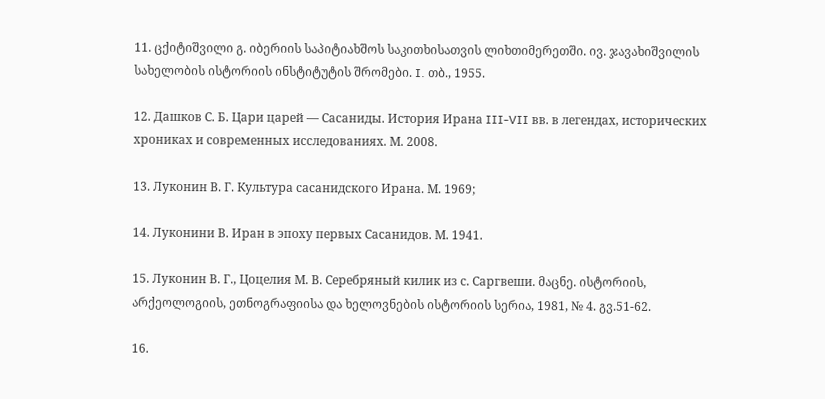11. ცქიტიშვილი გ. იბერიის საპიტიახშოს საკითხისათვის ლიხთიმერეთში. ივ. ჯავახიშვილის სახელობის ისტორიის ინსტიტუტის შრომები. I. თბ., 1955.

12. Дашков С. Б. Цари царей — Сасаниды. История Ирана III-VII вв. в легендах, исторических хрониках и современных исследованиях. М. 2008.

13. Луконин В. Г. Культура сасанидского Ирана. М. 1969;

14. Луконини В. Иран в эпоху первых Сасанидов. М. 1941.

15. Луконин В. Г., Цоцелия М. В. Серебряный килик из с. Саргвеши. მაცნე. ისტორიის, არქეოლოგიის, ეთნოგრაფიისა და ხელოვნების ისტორიის სერია, 1981, № 4. გვ.51-62.

16.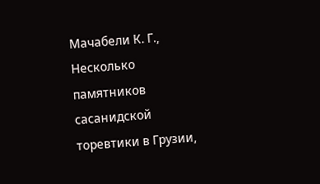Мачабели К. Г., Несколько памятников сасанидской торевтики в Грузии,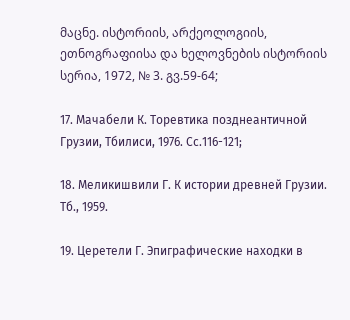მაცნე. ისტორიის, არქეოლოგიის, ეთნოგრაფიისა და ხელოვნების ისტორიის სერია, 1972, № 3. გვ.59-64;

17. Мачабели К. Торевтика позднеантичной Грузии, Тбилиси, 1976. Сс.116-121;

18. Меликишвили Г. К истории древней Грузии. Тб., 1959.

19. Церетели Г. Эпиграфические находки в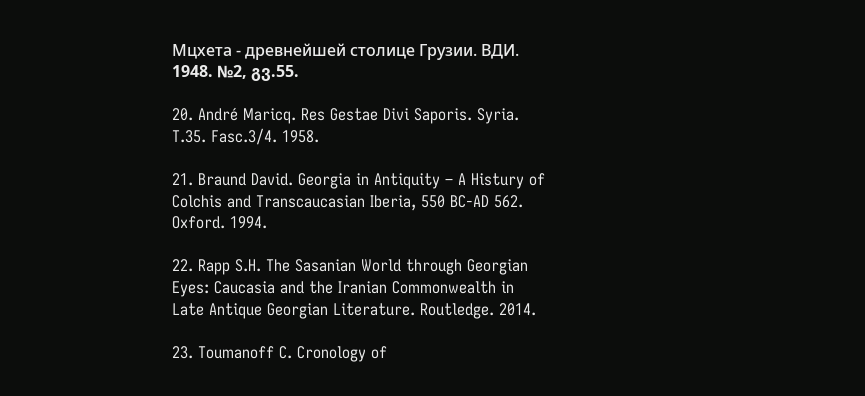Мцхета - древнейшей столице Грузии. ВДИ. 1948. №2, გვ.55.

20. André Maricq. Res Gestae Divi Saporis. Syria. T.35. Fasc.3/4. 1958.

21. Braund David. Georgia in Antiquity – A Histury of Colchis and Transcaucasian Iberia, 550 BC-AD 562. Oxford. 1994.

22. Rapp S.H. The Sasanian World through Georgian Eyes: Caucasia and the Iranian Commonwealth in Late Antique Georgian Literature. Routledge. 2014.

23. Toumanoff C. Cronology of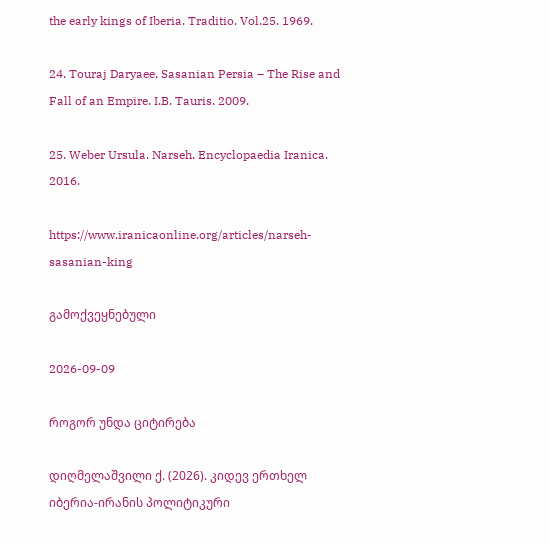the early kings of Iberia. Traditio. Vol.25. 1969.

24. Touraj Daryaee, Sasanian Persia – The Rise and Fall of an Empire. I.B. Tauris. 2009.

25. Weber Ursula. Narseh. Encyclopaedia Iranica. 2016.

https://www.iranicaonline.org/articles/narseh-sasanian-king

გამოქვეყნებული

2026-09-09

როგორ უნდა ციტირება

დიღმელაშვილი ქ. (2026). კიდევ ერთხელ იბერია-ირანის პოლიტიკური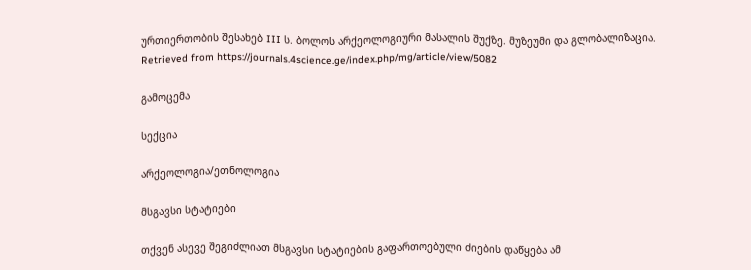ურთიერთობის შესახებ III ს. ბოლოს არქეოლოგიური მასალის შუქზე. მუზეუმი და გლობალიზაცია. Retrieved from https://journals.4science.ge/index.php/mg/article/view/5082

გამოცემა

სექცია

არქეოლოგია/ეთნოლოგია

მსგავსი სტატიები

თქვენ ასევე შეგიძლიათ მსგავსი სტატიების გაფართოებული ძიების დაწყება ამ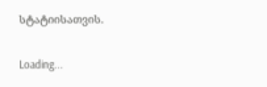სტატიისათვის.

Loading...